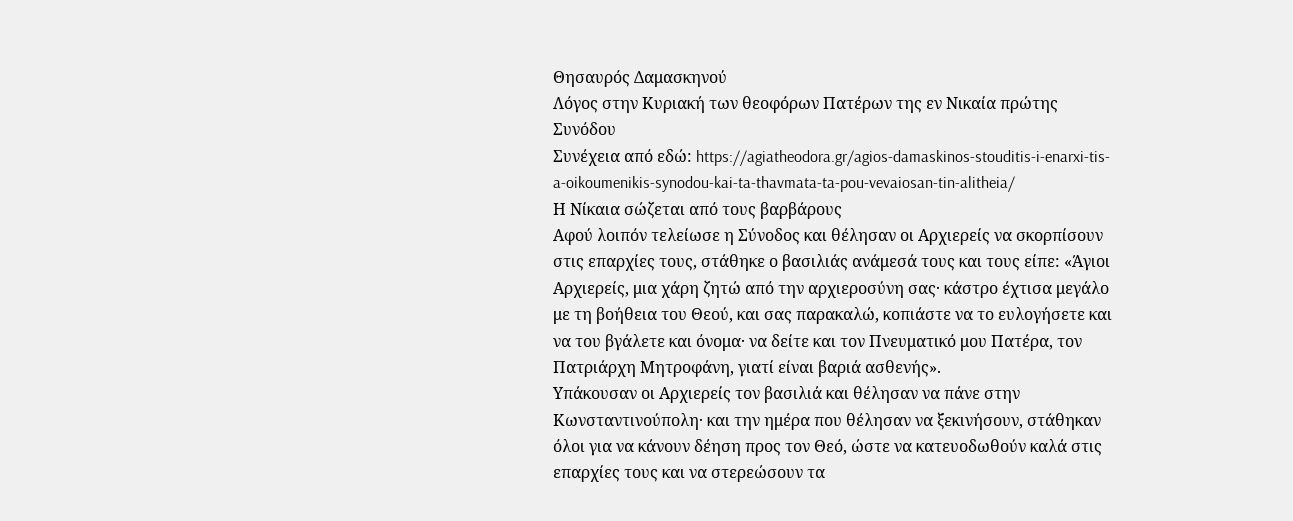Θησαυρός Δαμασκηνού
Λόγος στην Κυριακή των θεοφόρων Πατέρων της εν Νικαία πρώτης Συνόδου
Συνέχεια από εδώ: https://agiatheodora.gr/agios-damaskinos-stouditis-i-enarxi-tis-a-oikoumenikis-synodou-kai-ta-thavmata-ta-pou-vevaiosan-tin-alitheia/
Η Νίκαια σώζεται από τους βαρβάρους
Αφού λοιπόν τελείωσε η Σύνοδος και θέλησαν οι Αρχιερείς να σκορπίσουν στις επαρχίες τους, στάθηκε ο βασιλιάς ανάμεσά τους και τους είπε: «Άγιοι Αρχιερείς, μια χάρη ζητώ από την αρχιεροσύνη σας· κάστρο έχτισα μεγάλο με τη βοήθεια του Θεού, και σας παρακαλώ, κοπιάστε να το ευλογήσετε και να του βγάλετε και όνομα· να δείτε και τον Πνευματικό μου Πατέρα, τον Πατριάρχη Μητροφάνη, γιατί είναι βαριά ασθενής».
Υπάκουσαν οι Αρχιερείς τον βασιλιά και θέλησαν να πάνε στην Κωνσταντινούπολη· και την ημέρα που θέλησαν να ξεκινήσουν, στάθηκαν όλοι για να κάνουν δέηση προς τον Θεό, ώστε να κατευοδωθούν καλά στις επαρχίες τους και να στερεώσουν τα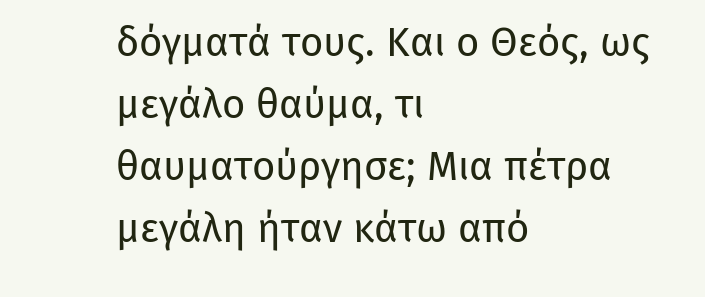δόγματά τους. Και ο Θεός, ως μεγάλο θαύμα, τι θαυματούργησε; Μια πέτρα μεγάλη ήταν κάτω από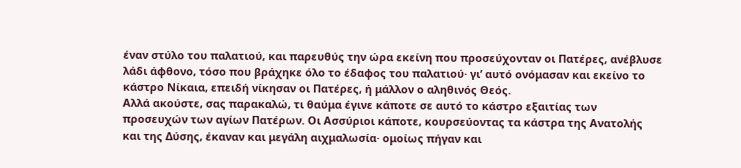έναν στύλο του παλατιού, και παρευθύς την ώρα εκείνη που προσεύχονταν οι Πατέρες, ανέβλυσε λάδι άφθονο, τόσο που βράχηκε όλο το έδαφος του παλατιού· γι’ αυτό ονόμασαν και εκείνο το κάστρο Νίκαια, επειδή νίκησαν οι Πατέρες, ή μάλλον ο αληθινός Θεός.
Αλλά ακούστε, σας παρακαλώ, τι θαύμα έγινε κάποτε σε αυτό το κάστρο εξαιτίας των προσευχών των αγίων Πατέρων. Οι Ασσύριοι κάποτε, κουρσεύοντας τα κάστρα της Ανατολής και της Δύσης, έκαναν και μεγάλη αιχμαλωσία· ομοίως πήγαν και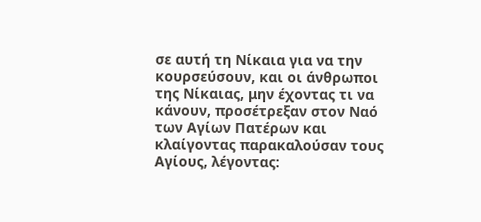σε αυτή τη Νίκαια για να την κουρσεύσουν, και οι άνθρωποι της Νίκαιας, μην έχοντας τι να κάνουν, προσέτρεξαν στον Ναό των Αγίων Πατέρων και κλαίγοντας παρακαλούσαν τους Αγίους, λέγοντας: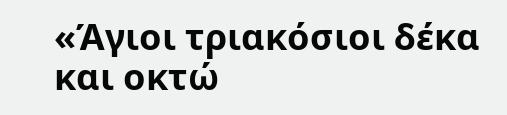«Άγιοι τριακόσιοι δέκα και οκτώ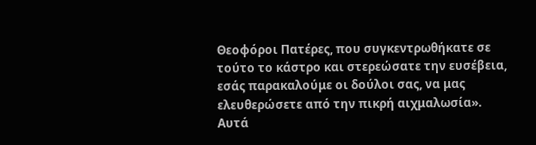Θεοφόροι Πατέρες, που συγκεντρωθήκατε σε τούτο το κάστρο και στερεώσατε την ευσέβεια, εσάς παρακαλούμε οι δούλοι σας, να μας ελευθερώσετε από την πικρή αιχμαλωσία».
Αυτά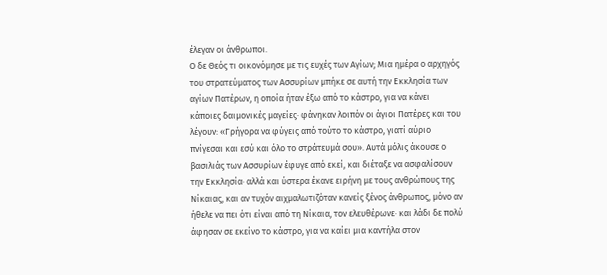έλεγαν οι άνθρωποι.
Ο δε Θεός τι οικονόμησε με τις ευχές των Αγίων; Μια ημέρα ο αρχηγός του στρατεύματος των Ασσυρίων μπήκε σε αυτή την Εκκλησία των αγίων Πατέρων, η οποία ήταν έξω από το κάστρο, για να κάνει κάποιες δαιμονικές μαγείες· φάνηκαν λοιπόν οι άγιοι Πατέρες και του λέγουν: «Γρήγορα να φύγεις από τούτο το κάστρο, γιατί αύριο πνίγεσαι και εσύ και όλο το στράτευμά σου». Αυτά μόλις άκουσε ο βασιλιάς των Ασσυρίων έφυγε από εκεί, και διέταξε να ασφαλίσουν την Εκκλησία· αλλά και ύστερα έκανε ειρήνη με τους ανθρώπους της Νίκαιας, και αν τυχόν αιχμαλωτιζόταν κανείς ξένος άνθρωπος, μόνο αν ήθελε να πει ότι είναι από τη Νίκαια, τον ελευθέρωνε· και λάδι δε πολύ άφησαν σε εκείνο το κάστρο, για να καίει μια καντήλα στον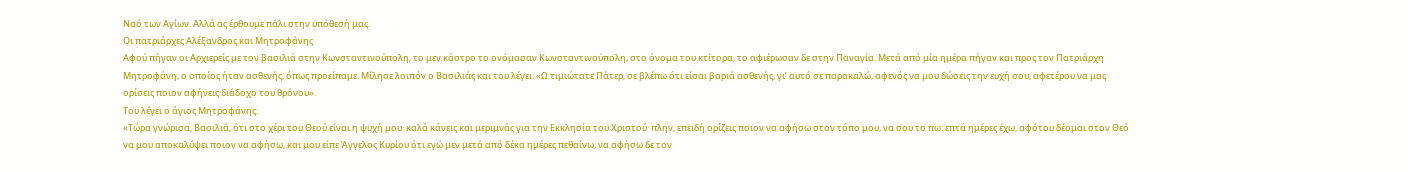Ναό των Αγίων. Αλλά ας έρθουμε πάλι στην υπόθεσή μας.
Οι πατριάρχες Αλέξανδρος και Μητροφάνης
Αφού πήγαν οι Αρχιερείς με τον βασιλιά στην Κωνσταντινούπολη, το μεν κάστρο το ονόμασαν Κωνσταντινούπολη, στο όνομα του κτίτορα, το αφιέρωσαν δε στην Παναγία. Μετά από μία ημέρα πήγαν και προς τον Πατριάρχη Μητροφάνη, ο οποίος ήταν ασθενής, όπως προείπαμε. Μίλησε λοιπόν ο Βασιλιάς και του λέγει: «Ω τιμιώτατε Πάτερ, σε βλέπω ότι είσαι βαριά ασθενής, γι’ αυτό σε παρακαλώ, αφενός να μου δώσεις την ευχή σου, αφετέρου να μας ορίσεις ποιον αφήνεις διάδοχο του θρόνου».
Του λέγει ο άγιος Μητροφάνης:
«Τώρα γνώρισα, Βασιλιά, ότι στο χέρι του Θεού είναι η ψυχή μου· καλά κάνεις και μεριμνάς για την Εκκλησία του Χριστού· πλην, επειδή ορίζεις ποιον να αφήσω στον τόπο μου, να σου το πω: επτά ημέρες έχω, αφότου δέομαι στον Θεό να μου αποκαλύψει ποιον να αφήσω, και μου είπε Άγγελος Κυρίου ότι εγώ μεν μετά από δέκα ημέρες πεθαίνω, να αφήσω δε τον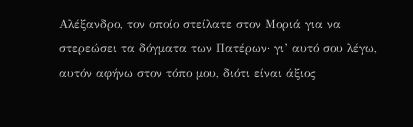Αλέξανδρο, τον οποίο στείλατε στον Μοριά για να στερεώσει τα δόγματα των Πατέρων· γι’ αυτό σου λέγω, αυτόν αφήνω στον τόπο μου, διότι είναι άξιος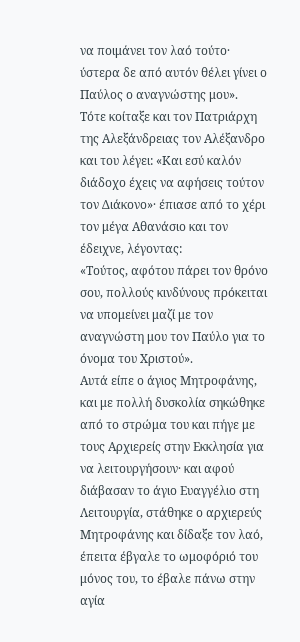να ποιμάνει τον λαό τούτο· ύστερα δε από αυτόν θέλει γίνει ο Παύλος ο αναγνώστης μου».
Τότε κοίταξε και τον Πατριάρχη της Αλεξάνδρειας τον Αλέξανδρο και του λέγει: «Και εσύ καλόν διάδοχο έχεις να αφήσεις τούτον τον Διάκονο»· έπιασε από το χέρι τον μέγα Αθανάσιο και τον έδειχνε, λέγοντας:
«Τούτος, αφότου πάρει τον θρόνο σου, πολλούς κινδύνους πρόκειται να υπομείνει μαζί με τον αναγνώστη μου τον Παύλο για το όνομα του Χριστού».
Αυτά είπε ο άγιος Μητροφάνης, και με πολλή δυσκολία σηκώθηκε από το στρώμα του και πήγε με τους Αρχιερείς στην Εκκλησία για να λειτουργήσουν· και αφού διάβασαν το άγιο Ευαγγέλιο στη Λειτουργία, στάθηκε ο αρχιερεύς Μητροφάνης και δίδαξε τον λαό, έπειτα έβγαλε το ωμοφόριό του μόνος του, το έβαλε πάνω στην αγία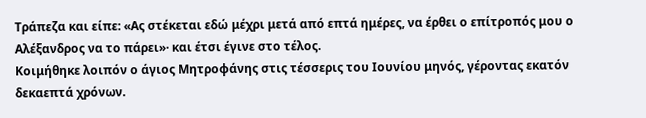Τράπεζα και είπε: «Ας στέκεται εδώ μέχρι μετά από επτά ημέρες, να έρθει ο επίτροπός μου ο Αλέξανδρος να το πάρει»· και έτσι έγινε στο τέλος.
Κοιμήθηκε λοιπόν ο άγιος Μητροφάνης στις τέσσερις του Ιουνίου μηνός, γέροντας εκατόν δεκαεπτά χρόνων.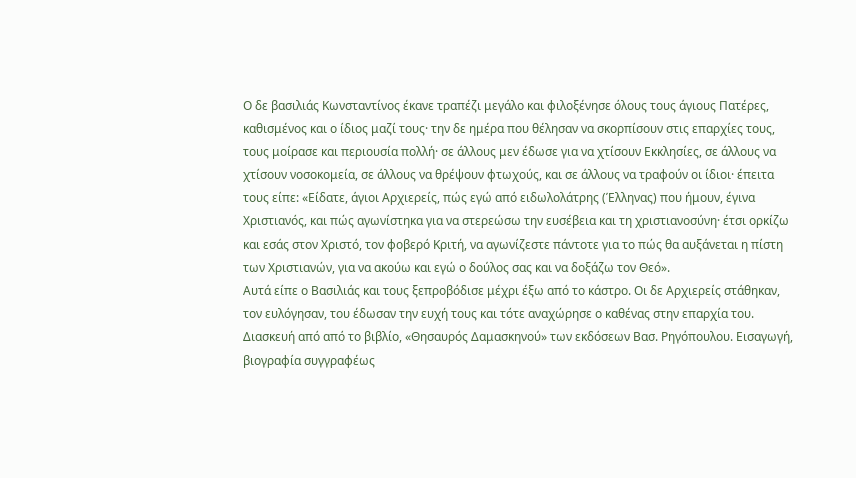Ο δε βασιλιάς Κωνσταντίνος έκανε τραπέζι μεγάλο και φιλοξένησε όλους τους άγιους Πατέρες, καθισμένος και ο ίδιος μαζί τους· την δε ημέρα που θέλησαν να σκορπίσουν στις επαρχίες τους, τους μοίρασε και περιουσία πολλή· σε άλλους μεν έδωσε για να χτίσουν Εκκλησίες, σε άλλους να χτίσουν νοσοκομεία, σε άλλους να θρέψουν φτωχούς, και σε άλλους να τραφούν οι ίδιοι· έπειτα τους είπε: «Είδατε, άγιοι Αρχιερείς, πώς εγώ από ειδωλολάτρης (Έλληνας) που ήμουν, έγινα Χριστιανός, και πώς αγωνίστηκα για να στερεώσω την ευσέβεια και τη χριστιανοσύνη· έτσι ορκίζω και εσάς στον Χριστό, τον φοβερό Κριτή, να αγωνίζεστε πάντοτε για το πώς θα αυξάνεται η πίστη των Χριστιανών, για να ακούω και εγώ ο δούλος σας και να δοξάζω τον Θεό».
Αυτά είπε ο Βασιλιάς και τους ξεπροβόδισε μέχρι έξω από το κάστρο. Οι δε Αρχιερείς στάθηκαν, τον ευλόγησαν, του έδωσαν την ευχή τους και τότε αναχώρησε ο καθένας στην επαρχία του.
Διασκευή από από το βιβλίο, «Θησαυρός Δαμασκηνού» των εκδόσεων Βασ. Ρηγόπουλου. Εισαγωγή, βιογραφία συγγραφέως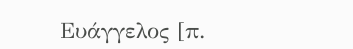Ευάγγελος [π.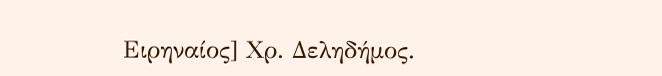Ειρηναίος] Χρ. Δεληδήμος.